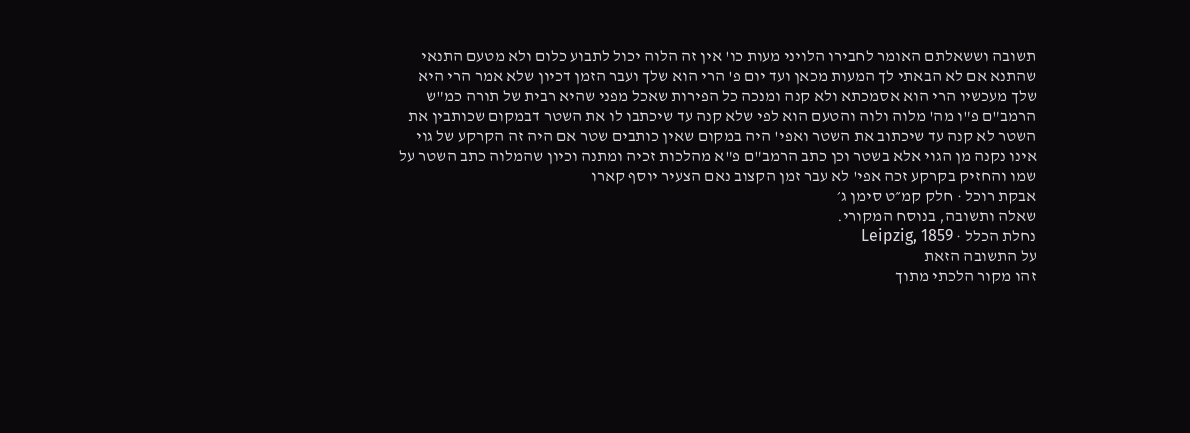תשובה וששאלתם האומר לחבירו הלויני מעות כו' אין זה הלוה יכול לתבוע כלום ולא מטעם התנאי שהתנא אם לא הבאתי לך המעות מכאן ועד יום פ' הרי הוא שלך ועבר הזמן דכיון שלא אמר הרי היא שלך מעכשיו הרי הוא אסמכתא ולא קנה ומנכה כל הפירות שאכל מפני שהיא רבית של תורה כמ"ש הרמב"ם פ"ו מה' מלוה ולוה והטעם הוא לפי שלא קנה עד שיכתבו לו את השטר דבמקום שכותבין את השטר לא קנה עד שיכתוב את השטר ואפי' היה במקום שאין כותבים שטר אם היה זה הקרקע של גוי אינו נקנה מן הגוי אלא בשטר וכן כתב הרמב"ם פ"א מהלכות זכיה ומתנה וכיון שהמלוה כתב השטר על שמו והחזיק בקרקע זכה אפי' לא עבר זמן הקצוב נאם הצעיר יוסף קארו
אבקת רוכל · חלק קמ״ט סימן ג׳
שאלה ותשובה, בנוסח המקורי.
נחלת הכלל · Leipzig, 1859
על התשובה הזאת
זהו מקור הלכתי מתוך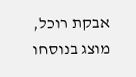אבקת רוכל, מוצג בנוסחו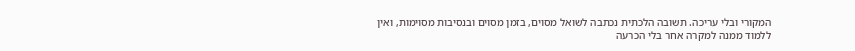המקורי ובלי עריכה. תשובה הלכתית נכתבה לשואל מסוים, בזמן מסוים ובנסיבות מסוימות, ואין ללמוד ממנה למקרה אחר בלי הכרעה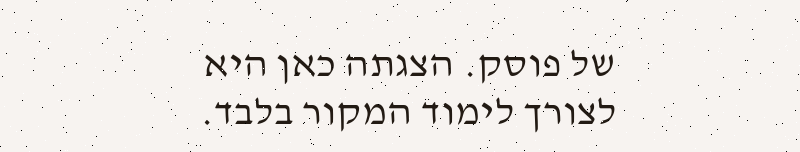של פוסק. הצגתה כאן היא לצורך לימוד המקור בלבד.